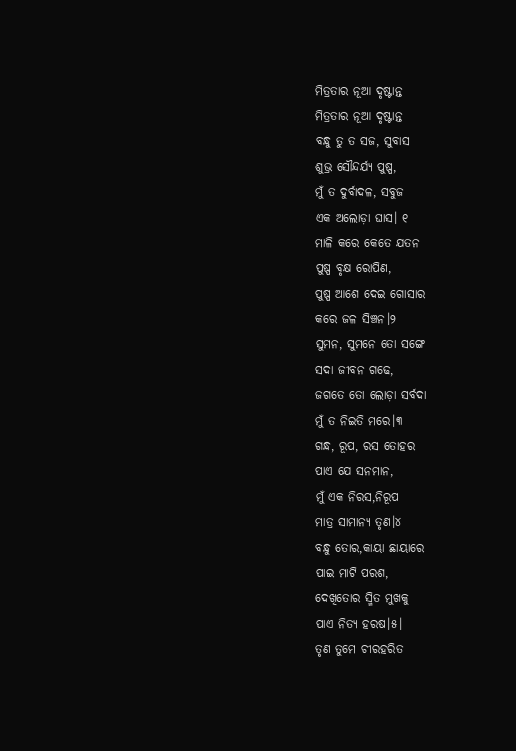ମିତ୍ରତାର ନୂଆ ଦୃଷ୍ଟାନ୍ତ
ମିତ୍ରତାର ନୂଆ ଦୃଷ୍ଟାନ୍ତ
ବନ୍ଧୁ ତୁ ତ ସଜ, ସୁବାସ
ଶୁଭ୍ର ସୌନ୍ଦର୍ଯ୍ୟ ପୁଷ୍ପ,
ମୁଁ ତ ଦୁର୍ବାଦଳ, ସବୁଜ
ଏକ ଅଲୋଡ଼ା ଘାସ। ୧
ମାଳି କରେ କେତେ ଯତନ
ପୁଷ୍ପ ବୃକ୍ଷ ରୋପିଣ,
ପୁଷ୍ପ ଆଶେ ଦେଇ ଗୋସାର
କରେ ଜଳ ସିଞ୍ଚନ।୨
ସୁମନ, ସୁମନେ ତୋ ସଙ୍ଗେ
ସଦା ଜୀବନ ଗଢେ,
ଜଗତେ ତୋ ଲୋଡ଼ା ସର୍ବଦା
ମୁଁ ତ ନିଇତି ମରେ।୩
ଗନ୍ଧ, ରୂପ, ରସ ତୋହର
ପାଏ ଯେ ସନମାନ,
ମୁଁ ଏକ ନିରସ,ନିରୂପ
ମାତ୍ର ସାମାନ୍ୟ ତୃଣ।୪
ବନ୍ଧୁ ତୋର,କାୟା ଛାୟାରେ
ପାଇ ମାଟି ପରଶ,
ଦେଖିତୋର ସ୍ମିତ ମୁଖକୁ
ପାଏ ନିତ୍ୟ ହରଷ।୫।
ତୃଣ ତୁମେ ଚୀରହରିତ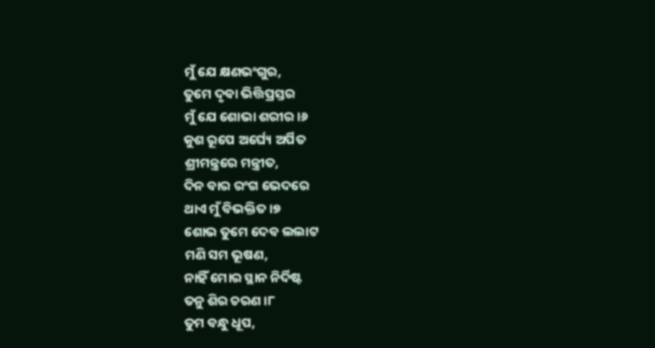ମୁଁ ଯେ କ୍ଷଣଭଂଗୁର,
ତୁମେ ଦୃବା ଭିତ୍ତିପ୍ରସ୍ତର
ମୁଁ ଯେ ଶୋଭା ଶରୀର।୬
କୁଶ ରୂପେ ଅର୍ଘ୍ୟେ ଅର୍ପିତ
ଶ୍ରୀମନ୍ତ୍ରରେ ମନ୍ତ୍ରୀତ,
ଦିନ ବାର ରଂଗ ଭେଦରେ
ଥାଏ ମୁଁ ବିଭକ୍ତିତ ।୭
ଶୋଭ ତୁମେ ଦେବ ଲଲାଟ
ମଣି ସମ ଭୂଷଣ,
ନାହିଁ ମୋର ସ୍ଥାନ ନିର୍ଦିଷ୍ଟ
ତନୁ ଶିର ଚରଣ ।୮
ତୁମ ବନ୍ଧୁ ଧୂପ,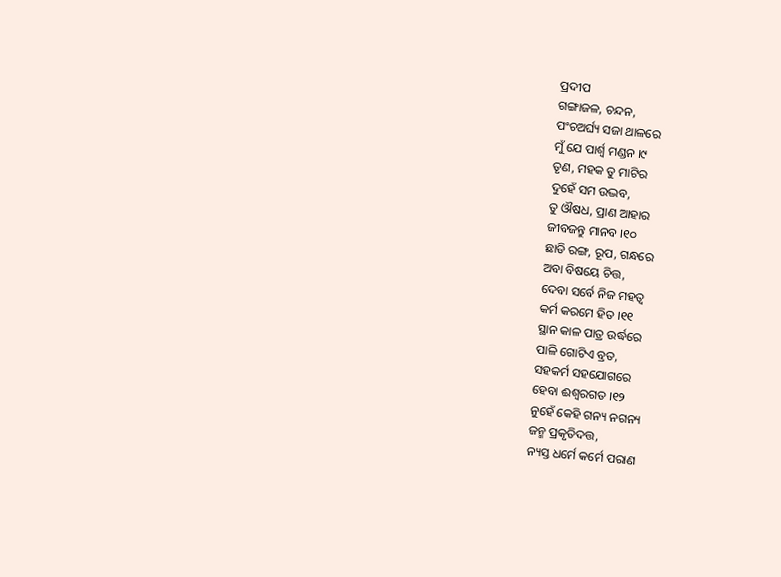ପ୍ରଦୀପ
ଗଙ୍ଗାଜଳ, ଚନ୍ଦନ,
ପଂଚଅର୍ଘ୍ୟ ସଜା ଥାଳରେ
ମୁଁ ଯେ ପାର୍ଶ୍ୱ ମଣ୍ଡନ ।୯
ତୃଣ, ମହକ ତୁ ମାଟିର
ଦୁହେଁ ସମ ଉଦ୍ଭବ,
ତୁ ଔଷଧ, ପ୍ରାଣ ଆହାର
ଜୀବଜନ୍ତୁ ମାନବ ।୧୦
ଛାଡି ରଙ୍ଗ, ରୂପ, ଗନ୍ଧରେ
ଅବା ବିଷୟେ ଚିତ୍ତ,
ଦେବା ସର୍ବେ ନିଜ ମହତ୍ୱ
କର୍ମ କରମେ ହିତ ।୧୧
ସ୍ଥାନ କାଳ ପାତ୍ର ଉର୍ଦ୍ଧରେ
ପାଳି ଗୋଟିଏ ବ୍ରତ,
ସହକର୍ମ ସହଯୋଗରେ
ହେବା ଈଶ୍ୱରଗତ ।୧୨
ନୁହେଁ କେହି ଗନ୍ୟ ନଗନ୍ୟ
ଜନ୍ମ ପ୍ରକୃତିଦତ୍ତ,
ନ୍ୟସ୍ତ ଧର୍ମେ କର୍ମେ ପରାଣ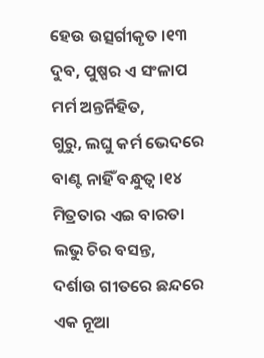ହେଉ ଉତ୍ସର୍ଗୀକୃତ ।୧୩
ଦୁବ, ପୁଷ୍ପର ଏ ସଂଳାପ
ମର୍ମ ଅନ୍ତର୍ନିହିତ,
ଗୁରୁ, ଲଘୁ କର୍ମ ଭେଦରେ
ବାଣ୍ଟ ନାହିଁ ବନ୍ଧୁତ୍ୱ ।୧୪
ମିତ୍ରତାର ଏଇ ବାରତା
ଲଭୁ ଚିର ବସନ୍ତ,
ଦର୍ଶାଉ ଗୀତରେ ଛନ୍ଦରେ
ଏକ ନୂଆ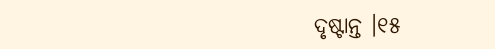ଦୃଷ୍ଟାନ୍ତ ।୧୫